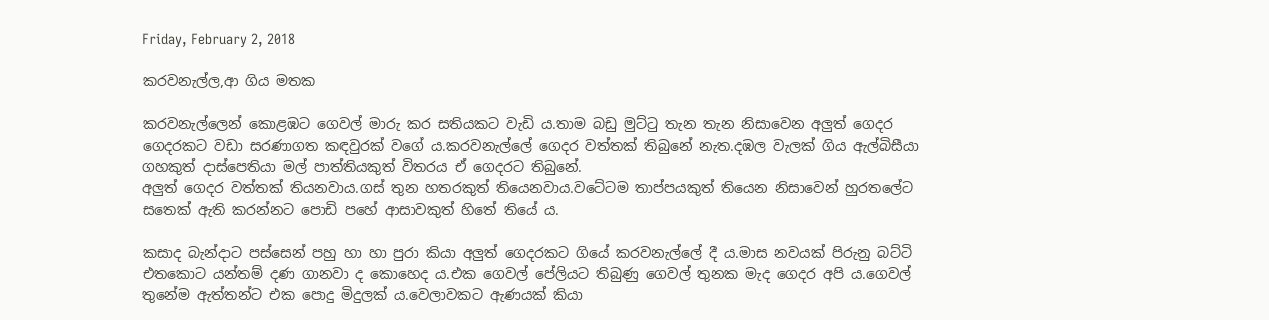Friday, February 2, 2018

කරවනැල්ල,ආ ගිය මතක

කරවනැල්ලෙන් කොළඹට ගෙවල් මාරු කර සතියකට වැඩි ය.තාම බඩු මුට්ටු තැන තැන නිසාවෙන අලුත් ගෙදර ගෙදරකට වඩා සරණාගත කඳවුරක් වගේ ය.කරවනැල්ලේ ගෙදර වත්තක් තිබුනේ නැත.දඹල වැලක් ගිය ඇල්බිසීයා ගහකුත් දාස්පෙතියා මල් පාත්තියකුත් විතරය ඒ ගෙදරට තිබුනේ.
අලුත් ගෙදර වත්තක් තියනවාය.ගස් තුන හතරකුත් තියෙනවාය.වටේටම තාප්පයකුත් තියෙන නිසාවෙන් හුරතලේට සතෙක් ඇති කරන්නට පොඩි පහේ ආසාවකුත් හිතේ තියේ ය.

කසාද බැන්දාට පස්සෙන් පහු හා හා පුරා කියා අලුත් ගෙදරකට ගියේ කරවනැල්ලේ දී ය.මාස නවයක් පිරුනු බට්ටි එතකොට යන්තම් දණ ගානවා ද කොහෙද ය.එක ගෙවල් පේලියට තිබුණු ගෙවල් තුනක මැද ගෙදර අපි ය.ගෙවල් තුනේම ඇත්තන්ට එක පොදු මිදුලක් ය.වෙලාවකට ඇණයක් කියා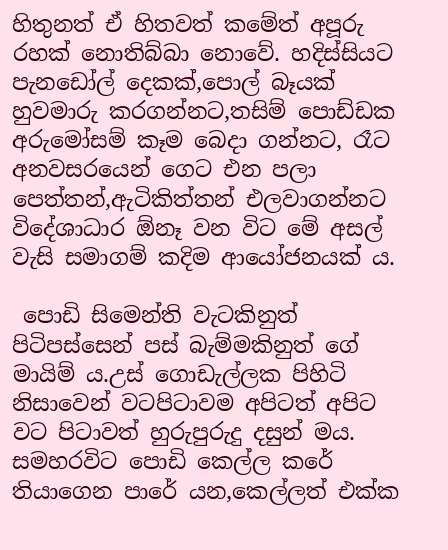හිතුනත් ඒ හිතවත් කමේත් අපූරු රහක් නොතිබ්බා නොවේ. හදිස්සියට පැනඩෝල් දෙකක්,පොල් බෑයක් හුවමාරු කරගන්නට,තසිම් පොඩ්ඩක අරුමෝසම් කෑම බෙදා ගන්නට, රෑට අනවසරයෙන් ගෙට එන පලා පෙත්තන්,ඇටිකිත්තන් එලවාගන්නට විදේශාධාර ඕනෑ වන විට මේ අසල් වැසි සමාගම් කදිම ආයෝජනයක් ය.

 පොඩි සිමෙන්ති වැටකිනුත් පිටිපස්සෙන් පස් බැම්මකිනුත් ගේ මායිම් ය.උස් ගොඩැල්ලක පිහිටි නිසාවෙන් වටපිටාවම අපිටත් අපිට වට පිටාවත් හුරුපුරුදු දසුන් මය. සමහරවිට පොඩි කෙල්ල කරේ තියාගෙන පාරේ යන,කෙල්ලත් එක්ක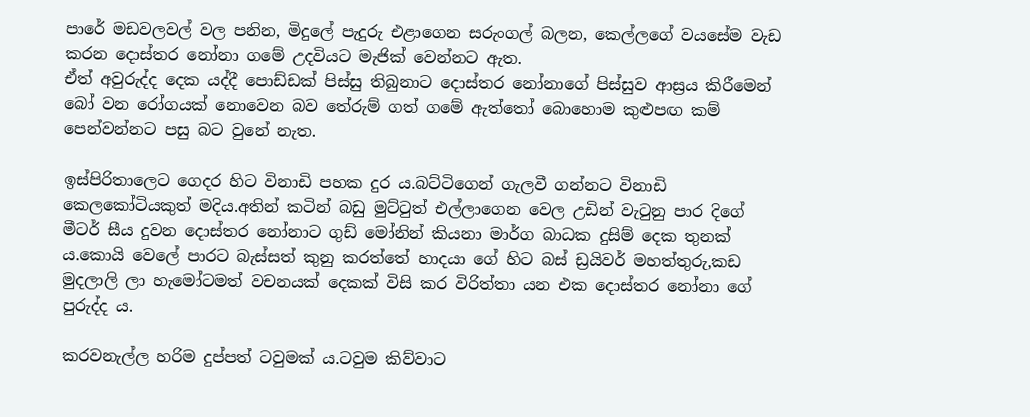පාරේ මඩවලවල් වල පනින, මිදුලේ පැදුරු එළාගෙන සරුංගල් බලන, කෙල්ලගේ වයසේම වැඩ කරන දොස්තර නෝනා ගමේ උදවියට මැජික් වෙන්නට ඇත.
ඒත් අවුරුද්ද දෙක යද්දී පොඩ්ඩක් පිස්සු තිබුනාට දොස්තර නෝනාගේ පිස්සුව ආස්‍රය කිරීමෙන් බෝ වන රෝගයක් නොවෙන බව තේරුම් ගත් ගමේ ඇත්තෝ බොහොම කුළුපඟ කම් පෙන්වන්නට පසු බට වුනේ නැත.

ඉස්පිරිතාලෙට ගෙදර හිට විනාඩි පහක දුර ය.බට්ටිගෙන් ගැලවී ගන්නට විනාඩි කෙලකෝටියකුත් මදිය.අතින් කටින් බඩු මුට්ටුත් එල්ලාගෙන වෙල උඩින් වැටුනු පාර දිගේ මීටර් සීය දුවන දොස්තර නෝනාට ගුඩ් මෝනින් කියනා මාර්ග බාධක දුසිම් දෙක තුනක් ය.කොයි වෙලේ පාරට බැස්සත් කුනු කරත්තේ හාදයා ගේ හිට බස් ඩ්‍රයිවර් මහත්තුරු,කඩ මුදලාලි ලා හැමෝටමත් වචනයක් දෙකක් විසි කර විරිත්තා යන එක දොස්තර නෝනා ගේ පුරුද්ද ය.

කරවනැල්ල හරිම දුප්පත් ටවුමක් ය.ටවුම කිව්වාට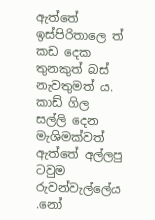ඇත්තේ ඉස්පිරිතාලෙ ත් කඩ දෙක තුනකුත් බස් නැවතුමත් ය.
කාඩ් ගිල සල්ලි දෙන මැශිමක්වත් ඇත්තේ අල්ලපු ටවුම රුවන්වැල්ලේය .නෝ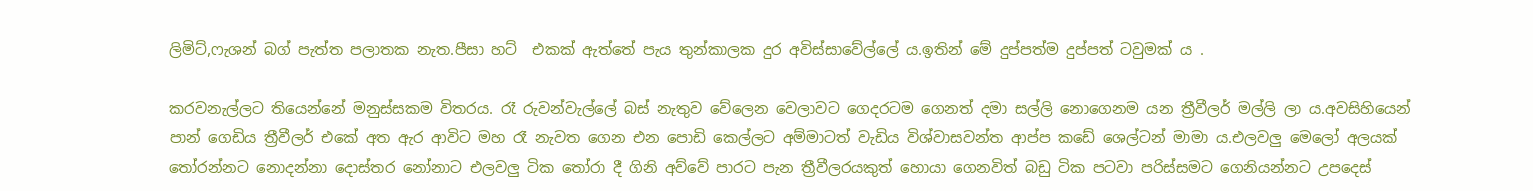ලිමිට්,ෆැශන් බග් පැත්ත පලාතක නැත.පීසා හට්  එකක් ඇත්තේ පැය තුන්කාලක දුර අවිස්සාවේල්ලේ ය.ඉතින් මේ දුප්පත්ම දුප්පත් ටවුමක් ය .

කරවනැල්ලට තියෙන්නේ මනුස්සකම විතරය. රෑ රුවන්වැල්ලේ බස් නැතුව වේලෙන වෙලාවට ගෙදරටම ගෙනත් දමා සල්ලි නොගෙනම යන ත්‍රීවීලර් මල්ලි ලා ය.අවසිහියෙන් පාන් ගෙඩිය ත්‍රීවීලර් එකේ අත ඇර ආවිට මහ රෑ නැවත ගෙන එන පොඩි කෙල්ලට අම්මාටත් වැඩිය විශ්වාසවන්ත ආප්ප කඩේ ශෙල්ටන් මාමා ය.එලවලු මෙලෝ අලයක් තෝරන්නට නොදන්නා දොස්තර නෝනාට එලවලු ටික තෝරා දී ගිනි අව්වේ පාරට පැන ත්‍රීවීලරයකුත් හොයා ගෙනවිත් බඩු ටික පටවා පරිස්සමට ගෙනියන්නට උපදෙස්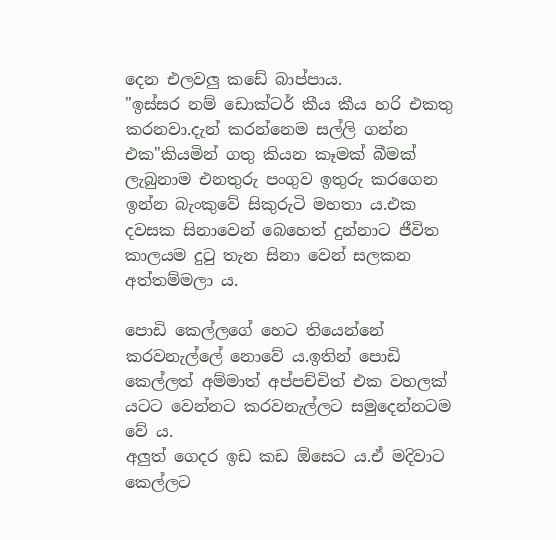දෙන එලවලු කඩේ බාප්පාය.
"ඉස්සර නම් ඩොක්‍ටර් කීය කීය හරි එකතු කරනවා.දැන් කරන්නෙම සල්ලි ගන්න එක"කියමින් ගතු කියන කෑමක් බීමක් ලැබුනාම එනතුරු පංගුව ඉතුරු කරගෙන ඉන්න බැංකුවේ සිකුරුටි මහතා ය.එක දවසක සිනාවෙන් බෙහෙත් දුන්නාට ජීවිත කාලයම දුටු තැන සිනා වෙන් සලකන අත්තම්මලා ය.

පොඩි කෙල්ලගේ හෙට තියෙන්නේ කරවනැල්ලේ නොවේ ය.ඉතින් පොඩි කෙල්ලත් අම්මාත් අප්පච්චිත් එක වහලක් යටට වෙන්නට කරවනැල්ලට සමුදෙන්නටම වේ ය.
අලුත් ගෙදර ඉඩ කඩ ඕසෙට ය.ඒ මදිවාට කෙල්ලට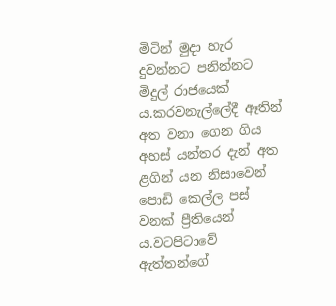මිටින් මුදා හැර දුවන්නට පනින්නට මිදුල් රාජයෙක් ය.කරවනැල්ලේදී ඈතින් අත වනා ගෙන ගිය අහස් යන්තර දැන් අත ළගින් යන නිසාවෙන් පොඩි කෙල්ල පස් වනක් ප්‍රීතියෙන් ය.වටපිටාවේ ඇත්තන්ගේ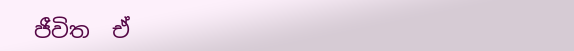ජීවිත  ඒ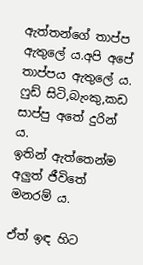ඇත්තන්ගේ තාප්ප ඇතුලේ ය.අපි අපේ තාප්පය ඇතුලේ ය. ෆුඩ් සිටි,බැංකු,කඩ සාප්පු අතේ දුරින් ය.
ඉතින් ඇත්තෙන්ම අලුත් ජීවිතේ මනරම් ය.

ඒත් ඉඳ හිට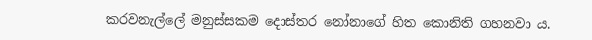කරවනැල්ලේ මනුස්සකම දොස්තර නෝනාගේ හිත කොනිති ගහනවා ය.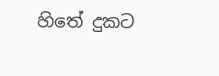හිතේ දුකට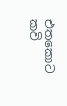එතකොට
කවි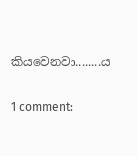කියවෙනවා........ය

1 comment: